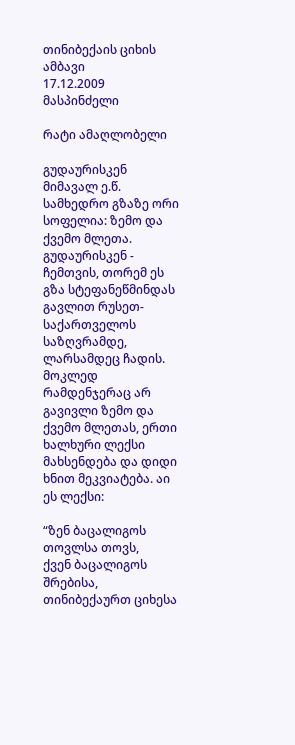თინიბექაის ციხის ამბავი
17.12.2009
მასპინძელი

რატი ამაღლობელი

გუდაურისკენ  მიმავალ ე.წ.  სამხედრო გზაზე ორი სოფელია: ზემო და ქვემო მლეთა. გუდაურისკენ - ჩემთვის, თორემ ეს გზა სტეფანეწმინდას გავლით რუსეთ-საქართველოს საზღვრამდე, ლარსამდეც ჩადის. მოკლედ რამდენჯერაც არ გავივლი ზემო და ქვემო მლეთას, ერთი ხალხური ლექსი მახსენდება და დიდი ხნით მეკვიატება. აი ეს ლექსი:

“ზენ ბაცალიგოს თოვლსა თოვს,
ქვენ ბაცალიგოს შრებისა,
თინიბექაურთ ციხესა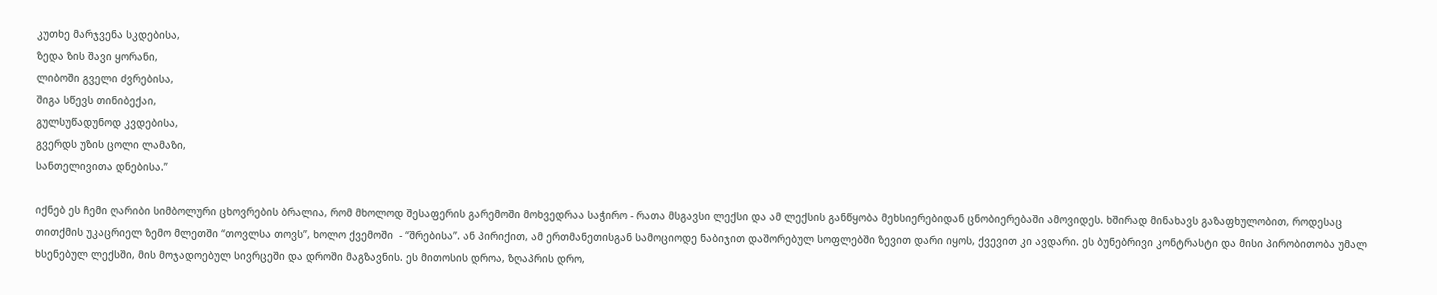კუთხე მარჯვენა სკდებისა,
ზედა ზის შავი ყორანი,
ლიბოში გველი ძვრებისა,
შიგა სწევს თინიბექაი,
გულსუწადუნოდ კვდებისა,
გვერდს უზის ცოლი ლამაზი,
სანთელივითა დნებისა.”

იქნებ ეს ჩემი ღარიბი სიმბოლური ცხოვრების ბრალია, რომ მხოლოდ შესაფერის გარემოში მოხვედრაა საჭირო - რათა მსგავსი ლექსი და ამ ლექსის განწყობა მეხსიერებიდან ცნობიერებაში ამოვიდეს. ხშირად მინახავს გაზაფხულობით, როდესაც თითქმის უკაცრიელ ზემო მლეთში “თოვლსა თოვს”, ხოლო ქვემოში  - “შრებისა”. ან პირიქით, ამ ერთმანეთისგან სამოციოდე ნაბიჯით დაშორებულ სოფლებში ზევით დარი იყოს, ქვევით კი ავდარი. ეს ბუნებრივი კონტრასტი და მისი პირობითობა უმალ ხსენებულ ლექსში, მის მოჯადოებულ სივრცეში და დროში მაგზავნის. ეს მითოსის დროა, ზღაპრის დრო,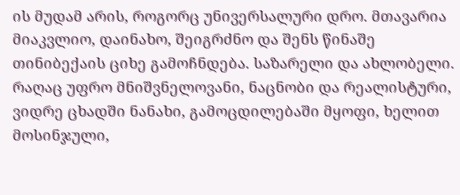ის მუდამ არის, როგორც უნივერსალური დრო. მთავარია მიაკვლიო, დაინახო, შეიგრძნო და შენს წინაშე თინიბექაის ციხე გამოჩნდება. საზარელი და ახლობელი. რაღაც უფრო მნიშვნელოვანი, ნაცნობი და რეალისტური, ვიდრე ცხადში ნანახი, გამოცდილებაში მყოფი, ხელით მოსინჯული,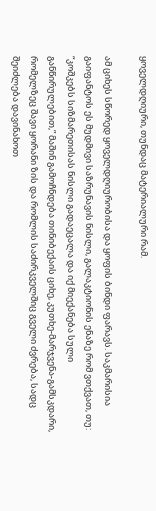ყოველდღიური, თუნდაც მატერიალური რამ.

ამ ციხეს სწორედ ყოველდღიურობისა და ყოფის ბინდი ფარავს. საკმარისია გაიფანტოს ეს მუდმივი საზრუნავის ნისლი, გალაკტიონის ენაზე რომ ვთქვათ, თუ: “კოშკებს სიზმარეთისას ნისლი გადაეცალა და იქ მიექანება სული განწირულებით,” მაშინ გამოჩნდება თინიბექაის ციხე, კუთხე-მარჯვენა-გამსკდარი, რომელზეც შავი ყორანი ზის და რომლის საძირკველშიც გველი ძვრება, სადც შეიძლება დავინახოთ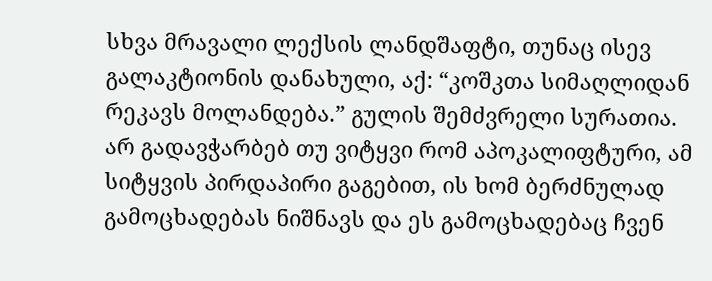სხვა მრავალი ლექსის ლანდშაფტი, თუნაც ისევ გალაკტიონის დანახული, აქ: “კოშკთა სიმაღლიდან რეკავს მოლანდება.” გულის შემძვრელი სურათია. არ გადავჭარბებ თუ ვიტყვი რომ აპოკალიფტური, ამ სიტყვის პირდაპირი გაგებით, ის ხომ ბერძნულად გამოცხადებას ნიშნავს და ეს გამოცხადებაც ჩვენ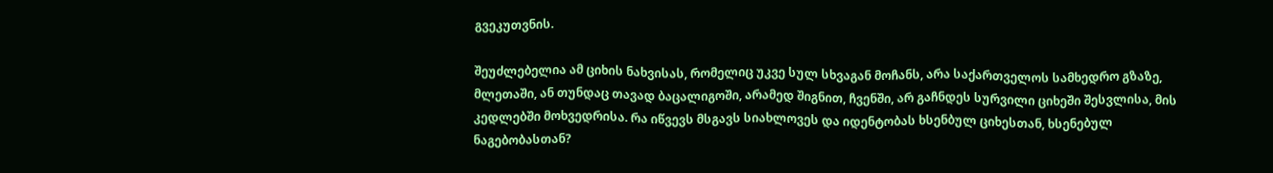გვეკუთვნის.

შეუძლებელია ამ ციხის ნახვისას, რომელიც უკვე სულ სხვაგან მოჩანს, არა საქართველოს სამხედრო გზაზე, მლეთაში, ან თუნდაც თავად ბაცალიგოში, არამედ შიგნით, ჩვენში, არ გაჩნდეს სურვილი ციხეში შესვლისა, მის კედლებში მოხვედრისა. რა იწვევს მსგავს სიახლოვეს და იდენტობას ხსენბულ ციხესთან, ხსენებულ ნაგებობასთან?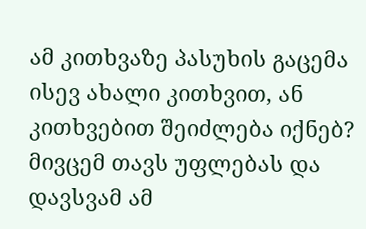ამ კითხვაზე პასუხის გაცემა ისევ ახალი კითხვით, ან კითხვებით შეიძლება იქნებ? მივცემ თავს უფლებას და დავსვამ ამ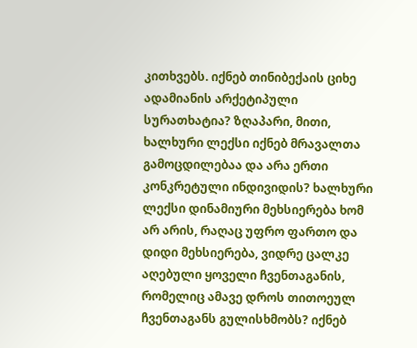კითხვებს. იქნებ თინიბექაის ციხე ადამიანის არქეტიპული სურათხატია? ზღაპარი, მითი, ხალხური ლექსი იქნებ მრავალთა გამოცდილებაა და არა ერთი კონკრეტული ინდივიდის? ხალხური ლექსი დინამიური მეხსიერება ხომ არ არის, რაღაც უფრო ფართო და დიდი მეხსიერება, ვიდრე ცალკე აღებული ყოველი ჩვენთაგანის, რომელიც ამავე დროს თითოეულ ჩვენთაგანს გულისხმობს? იქნებ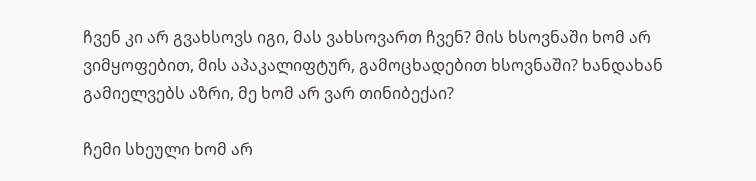ჩვენ კი არ გვახსოვს იგი, მას ვახსოვართ ჩვენ? მის ხსოვნაში ხომ არ ვიმყოფებით, მის აპაკალიფტურ, გამოცხადებით ხსოვნაში? ხანდახან გამიელვებს აზრი, მე ხომ არ ვარ თინიბექაი?

ჩემი სხეული ხომ არ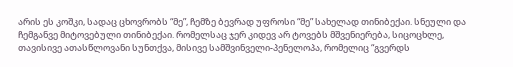არის ეს კოშკი, სადაც ცხოვრობს “მე”, ჩემზე ბევრად უფროსი “მე” სახელად თინიბექაი. სნეული და ჩემგანვე მიტოვებული თინიბექაი. რომელსაც ჯერ კიდევ არ ტოვებს მშვენიერება, სიცოცხლე, თავისივე ათასწლოვანი სუნთქვა, მისივე სამშვინველი-პენელოპა, რომელიც “გვერდს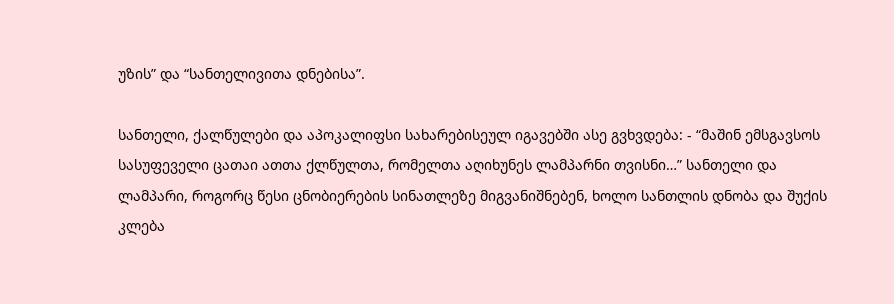უზის” და “სანთელივითა დნებისა”.

სანთელი, ქალწულები და აპოკალიფსი სახარებისეულ იგავებში ასე გვხვდება: - “მაშინ ემსგავსოს სასუფეველი ცათაი ათთა ქლწულთა, რომელთა აღიხუნეს ლამპარნი თვისნი…” სანთელი და ლამპარი, როგორც წესი ცნობიერების სინათლეზე მიგვანიშნებენ, ხოლო სანთლის დნობა და შუქის კლება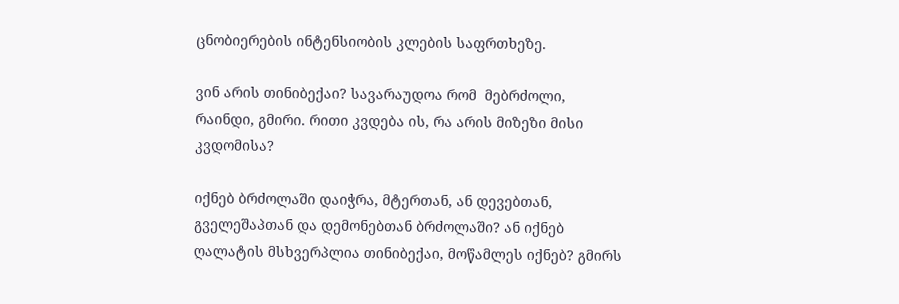ცნობიერების ინტენსიობის კლების საფრთხეზე.

ვინ არის თინიბექაი? სავარაუდოა რომ  მებრძოლი, რაინდი, გმირი. რითი კვდება ის, რა არის მიზეზი მისი კვდომისა?

იქნებ ბრძოლაში დაიჭრა, მტერთან, ან დევებთან, გველეშაპთან და დემონებთან ბრძოლაში? ან იქნებ ღალატის მსხვერპლია თინიბექაი, მოწამლეს იქნებ? გმირს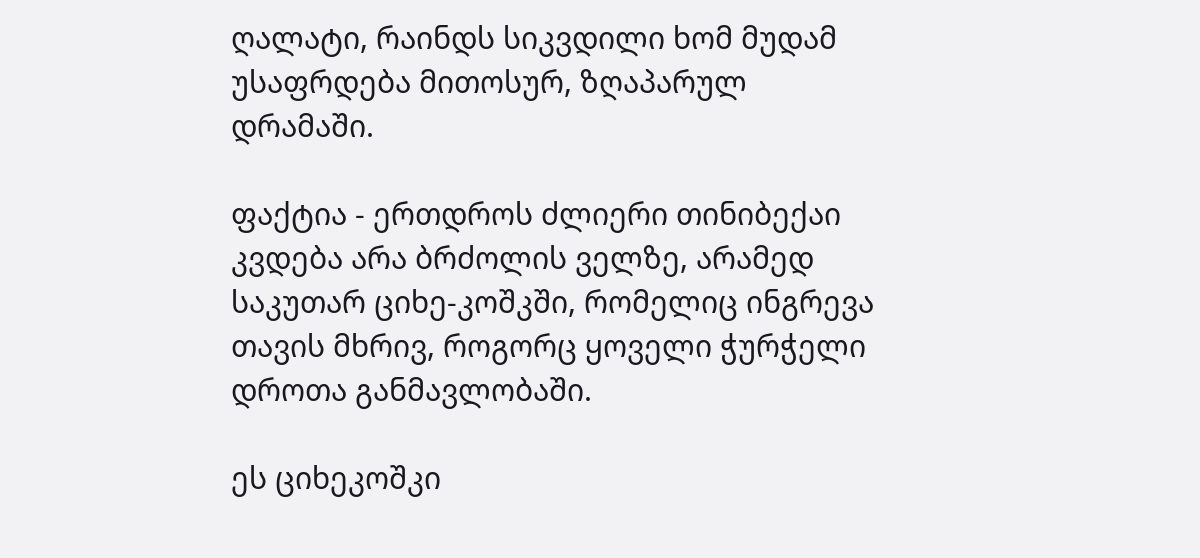ღალატი, რაინდს სიკვდილი ხომ მუდამ უსაფრდება მითოსურ, ზღაპარულ დრამაში.

ფაქტია - ერთდროს ძლიერი თინიბექაი კვდება არა ბრძოლის ველზე, არამედ საკუთარ ციხე-კოშკში, რომელიც ინგრევა თავის მხრივ, როგორც ყოველი ჭურჭელი დროთა განმავლობაში.

ეს ციხეკოშკი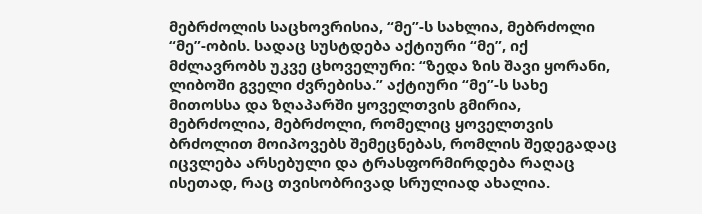მებრძოლის საცხოვრისია, “მე”-ს სახლია, მებრძოლი “მე”-ობის. სადაც სუსტდება აქტიური “მე”, იქ მძლავრობს უკვე ცხოველური: “ზედა ზის შავი ყორანი, ლიბოში გველი ძვრებისა.” აქტიური “მე”-ს სახე მითოსსა და ზღაპარში ყოველთვის გმირია, მებრძოლია, მებრძოლი, რომელიც ყოველთვის ბრძოლით მოიპოვებს შემეცნებას, რომლის შედეგადაც იცვლება არსებული და ტრასფორმირდება რაღაც ისეთად, რაც თვისობრივად სრულიად ახალია.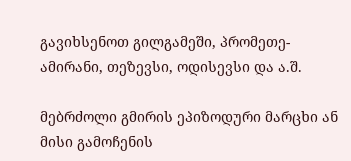გავიხსენოთ გილგამეში, პრომეთე-ამირანი, თეზევსი, ოდისევსი და ა.შ.

მებრძოლი გმირის ეპიზოდური მარცხი ან მისი გამოჩენის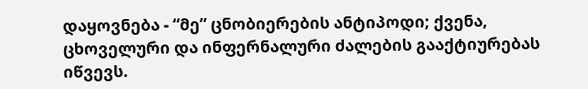დაყოვნება - “მე” ცნობიერების ანტიპოდი; ქვენა, ცხოველური და ინფერნალური ძალების გააქტიურებას იწვევს.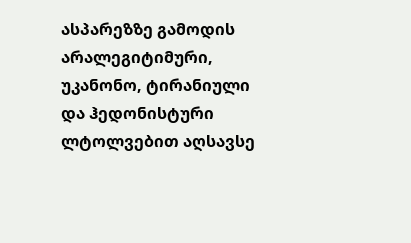ასპარეზზე გამოდის არალეგიტიმური, უკანონო, ტირანიული და ჰედონისტური ლტოლვებით აღსავსე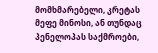მომხმარებელი, კრეტას მეფე მინოსი, ან თუნდაც პენელოპას საქმროები,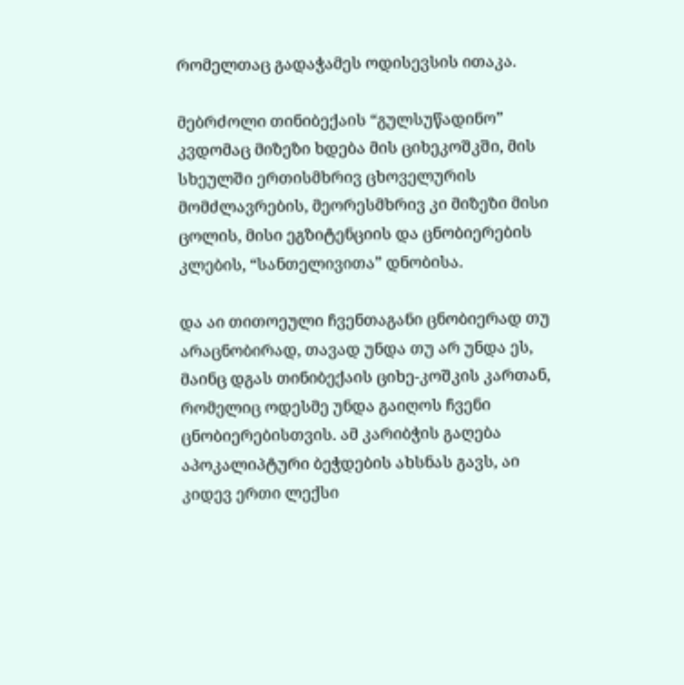რომელთაც გადაჭამეს ოდისევსის ითაკა.

მებრძოლი თინიბექაის “გულსუწადინო” კვდომაც მიზეზი ხდება მის ციხეკოშკში, მის სხეულში ერთისმხრივ ცხოველურის მომძლავრების, მეორესმხრივ კი მიზეზი მისი ცოლის, მისი ეგზიტენციის და ცნობიერების კლების, “სანთელივითა” დნობისა.

და აი თითოეული ჩვენთაგანი ცნობიერად თუ არაცნობირად, თავად უნდა თუ არ უნდა ეს, მაინც დგას თინიბექაის ციხე-კოშკის კართან, რომელიც ოდესმე უნდა გაიღოს ჩვენი ცნობიერებისთვის. ამ კარიბჭის გაღება აპოკალიპტური ბეჭდების ახსნას გავს, აი კიდევ ერთი ლექსი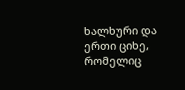ხალხური და ერთი ციხე, რომელიც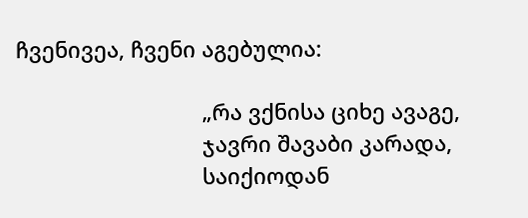ჩვენივეა, ჩვენი აგებულია:

                               „რა ვქნისა ციხე ავაგე,
                               ჯავრი შავაბი კარადა,
                               საიქიოდან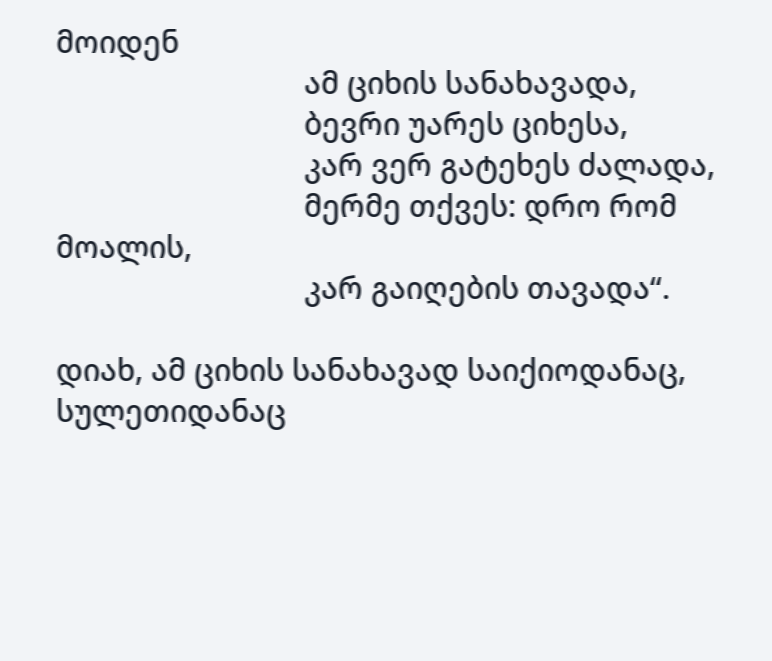მოიდენ
                               ამ ციხის სანახავადა,
                               ბევრი უარეს ციხესა,
                               კარ ვერ გატეხეს ძალადა,
                               მერმე თქვეს: დრო რომ მოალის,
                               კარ გაიღების თავადა“.

დიახ, ამ ციხის სანახავად საიქიოდანაც, სულეთიდანაც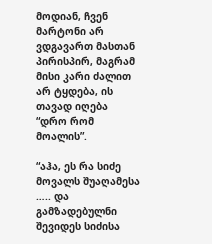მოდიან, ჩვენ მარტონი არ ვდგავართ მასთან პირისპირ, მაგრამ მისი კარი ძალით არ ტყდება, ის თავად იღება “დრო რომ მოალის”.

“აჰა, ეს რა სიძე მოვალს შუაღამესა ….. და გამზადებულნი შევიდეს სიძისა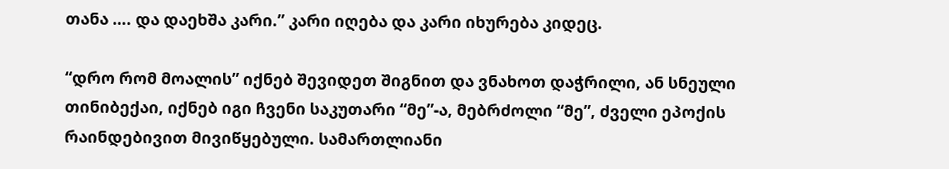თანა …. და დაეხშა კარი.” კარი იღება და კარი იხურება კიდეც.

“დრო რომ მოალის” იქნებ შევიდეთ შიგნით და ვნახოთ დაჭრილი, ან სნეული თინიბექაი, იქნებ იგი ჩვენი საკუთარი “მე”-ა, მებრძოლი “მე”, ძველი ეპოქის რაინდებივით მივიწყებული. სამართლიანი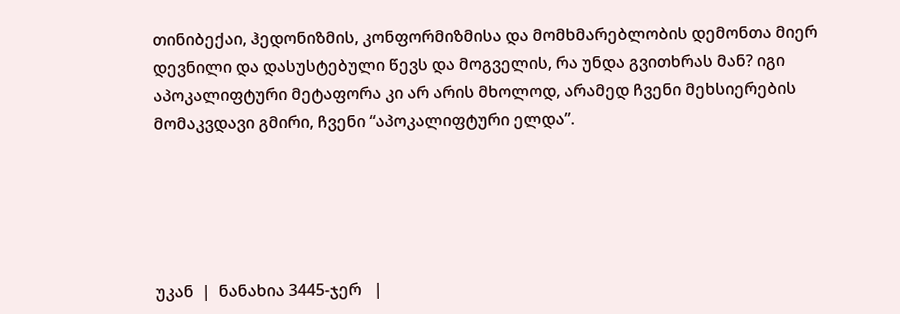თინიბექაი, ჰედონიზმის, კონფორმიზმისა და მომხმარებლობის დემონთა მიერ დევნილი და დასუსტებული წევს და მოგველის, რა უნდა გვითხრას მან? იგი აპოკალიფტური მეტაფორა კი არ არის მხოლოდ, არამედ ჩვენი მეხსიერების მომაკვდავი გმირი, ჩვენი “აპოკალიფტური ელდა”.





უკან  |  ნანახია 3445-ჯერ   |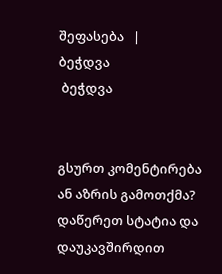შეფასება   |
ბეჭდვა
 ბეჭდვა


გსურთ კომენტირება ან აზრის გამოთქმა? დაწერეთ სტატია და დაუკავშირდით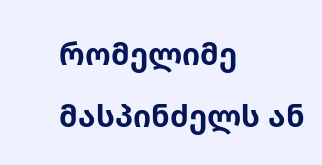რომელიმე მასპინძელს ან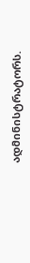ადმინისტრატორს.